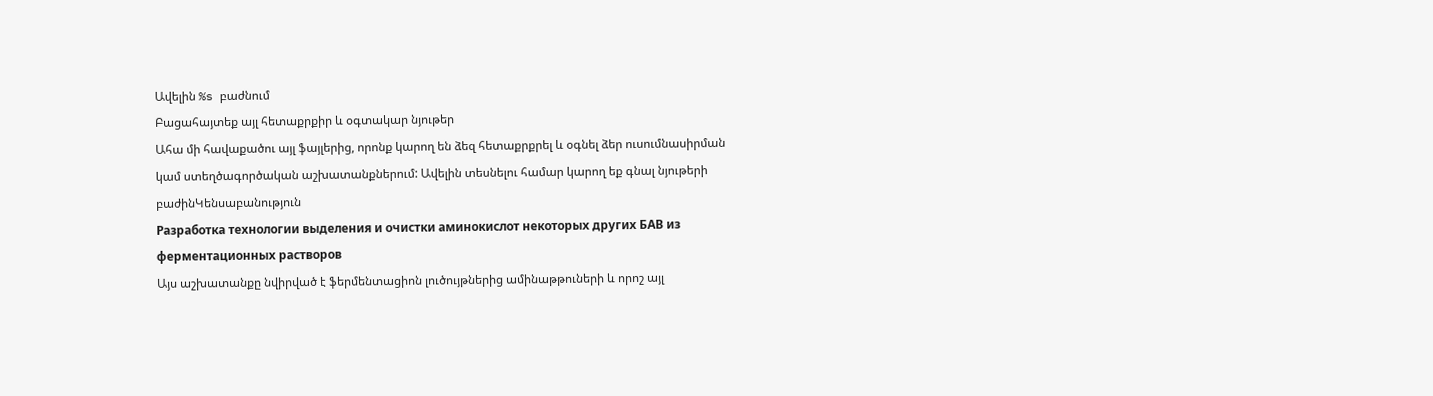Ավելին %s բաժնում
Բացահայտեք այլ հետաքրքիր և օգտակար նյութեր
Ահա մի հավաքածու այլ ֆայլերից, որոնք կարող են ձեզ հետաքրքրել և օգնել ձեր ուսումնասիրման կամ ստեղծագործական աշխատանքներում: Ավելին տեսնելու համար կարող եք գնալ նյութերի բաժինԿենսաբանություն
Разработка технологии выделения и очистки аминокислот некоторых других БАВ из ферментационных растворов
Այս աշխատանքը նվիրված է ֆերմենտացիոն լուծույթներից ամինաթթուների և որոշ այլ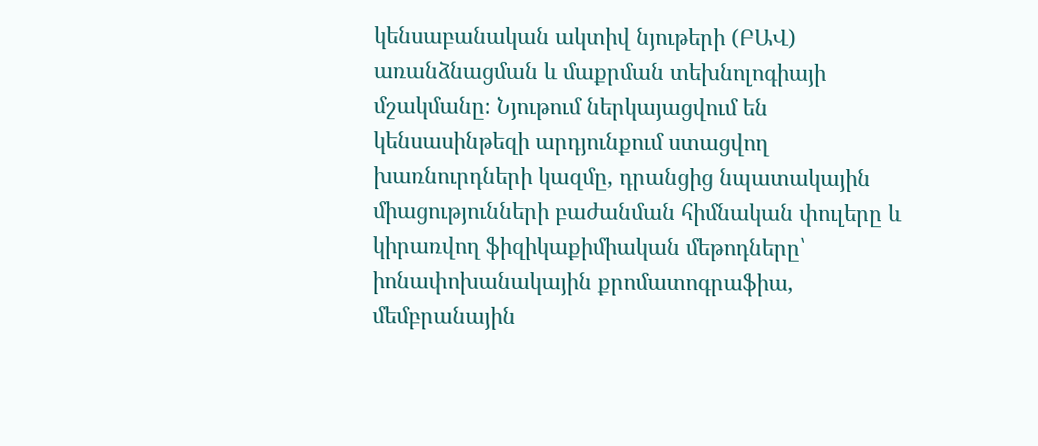կենսաբանական ակտիվ նյութերի (ԲԱՎ) առանձնացման և մաքրման տեխնոլոգիայի մշակմանը։ Նյութում ներկայացվում են կենսասինթեզի արդյունքում ստացվող խառնուրդների կազմը, դրանցից նպատակային միացությունների բաժանման հիմնական փուլերը և կիրառվող ֆիզիկաքիմիական մեթոդները՝ իոնափոխանակային քրոմատոգրաֆիա, մեմբրանային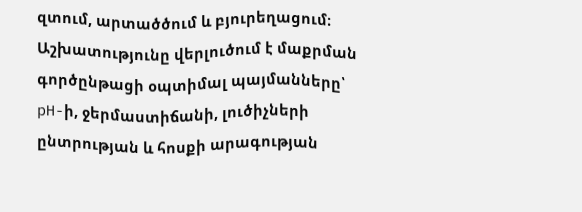զտում, արտածծում և բյուրեղացում։ Աշխատությունը վերլուծում է մաքրման գործընթացի օպտիմալ պայմանները՝ pH-ի, ջերմաստիճանի, լուծիչների ընտրության և հոսքի արագության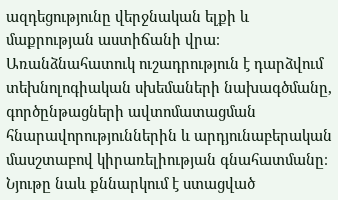ազդեցությունը վերջնական ելքի և մաքրության աստիճանի վրա։ Առանձնահատուկ ուշադրություն է դարձվում տեխնոլոգիական սխեմաների նախագծմանը, գործընթացների ավտոմատացման հնարավորություններին և արդյունաբերական մասշտաբով կիրառելիության գնահատմանը։ Նյութը նաև քննարկում է ստացված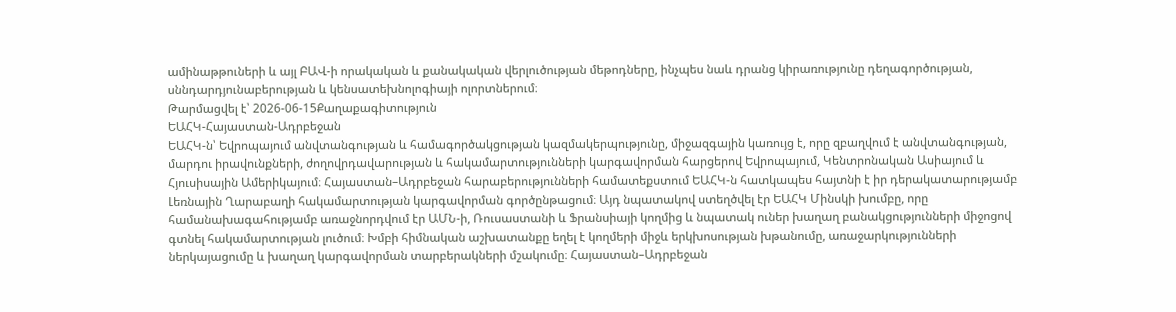ամինաթթուների և այլ ԲԱՎ-ի որակական և քանակական վերլուծության մեթոդները, ինչպես նաև դրանց կիրառությունը դեղագործության, սննդարդյունաբերության և կենսատեխնոլոգիայի ոլորտներում։
Թարմացվել է՝ 2026-06-15Քաղաքագիտություն
ԵԱՀԿ-Հայաստան-Ադրբեջան
ԵԱՀԿ-ն՝ Եվրոպայում անվտանգության և համագործակցության կազմակերպությունը, միջազգային կառույց է, որը զբաղվում է անվտանգության, մարդու իրավունքների, ժողովրդավարության և հակամարտությունների կարգավորման հարցերով Եվրոպայում, Կենտրոնական Ասիայում և Հյուսիսային Ամերիկայում։ Հայաստան–Ադրբեջան հարաբերությունների համատեքստում ԵԱՀԿ-ն հատկապես հայտնի է իր դերակատարությամբ Լեռնային Ղարաբաղի հակամարտության կարգավորման գործընթացում։ Այդ նպատակով ստեղծվել էր ԵԱՀԿ Մինսկի խումբը, որը համանախագահությամբ առաջնորդվում էր ԱՄՆ-ի, Ռուսաստանի և Ֆրանսիայի կողմից և նպատակ ուներ խաղաղ բանակցությունների միջոցով գտնել հակամարտության լուծում։ Խմբի հիմնական աշխատանքը եղել է կողմերի միջև երկխոսության խթանումը, առաջարկությունների ներկայացումը և խաղաղ կարգավորման տարբերակների մշակումը։ Հայաստան–Ադրբեջան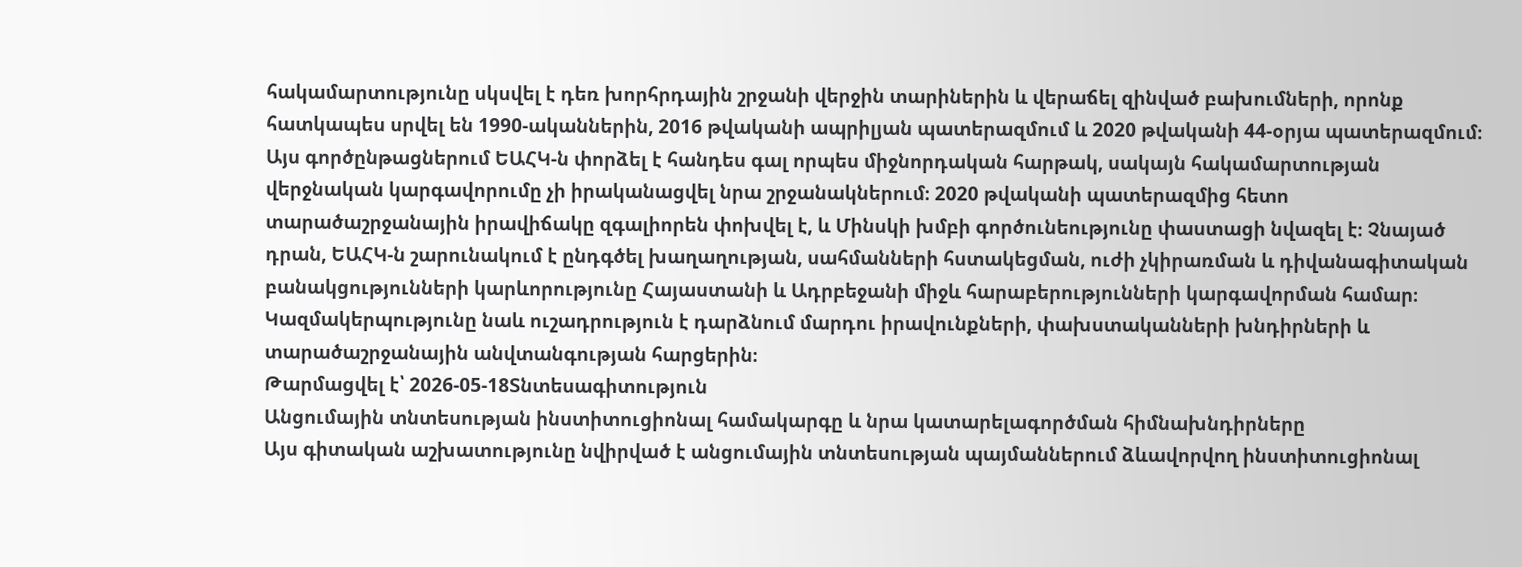հակամարտությունը սկսվել է դեռ խորհրդային շրջանի վերջին տարիներին և վերաճել զինված բախումների, որոնք հատկապես սրվել են 1990-ականներին, 2016 թվականի ապրիլյան պատերազմում և 2020 թվականի 44-օրյա պատերազմում։ Այս գործընթացներում ԵԱՀԿ-ն փորձել է հանդես գալ որպես միջնորդական հարթակ, սակայն հակամարտության վերջնական կարգավորումը չի իրականացվել նրա շրջանակներում։ 2020 թվականի պատերազմից հետո տարածաշրջանային իրավիճակը զգալիորեն փոխվել է, և Մինսկի խմբի գործունեությունը փաստացի նվազել է։ Չնայած դրան, ԵԱՀԿ-ն շարունակում է ընդգծել խաղաղության, սահմանների հստակեցման, ուժի չկիրառման և դիվանագիտական բանակցությունների կարևորությունը Հայաստանի և Ադրբեջանի միջև հարաբերությունների կարգավորման համար։ Կազմակերպությունը նաև ուշադրություն է դարձնում մարդու իրավունքների, փախստականների խնդիրների և տարածաշրջանային անվտանգության հարցերին։
Թարմացվել է՝ 2026-05-18Տնտեսագիտություն
Անցումային տնտեսության ինստիտուցիոնալ համակարգը և նրա կատարելագործման հիմնախնդիրները
Այս գիտական աշխատությունը նվիրված է անցումային տնտեսության պայմաններում ձևավորվող ինստիտուցիոնալ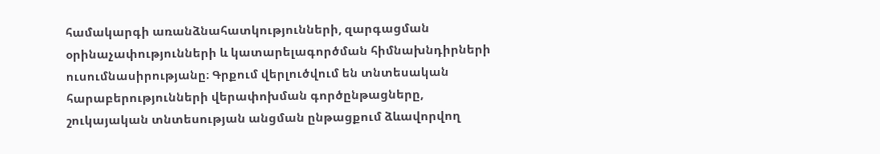համակարգի առանձնահատկությունների, զարգացման օրինաչափությունների և կատարելագործման հիմնախնդիրների ուսումնասիրությանը։ Գրքում վերլուծվում են տնտեսական հարաբերությունների վերափոխման գործընթացները, շուկայական տնտեսության անցման ընթացքում ձևավորվող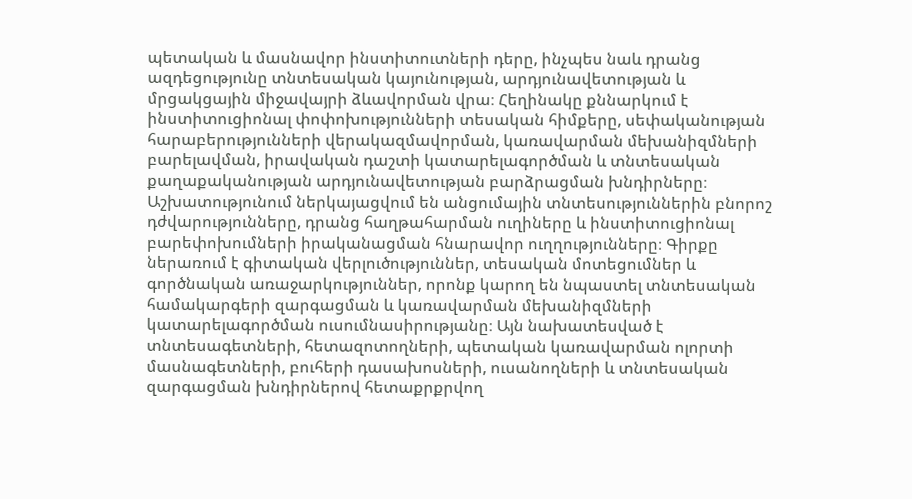պետական և մասնավոր ինստիտուտների դերը, ինչպես նաև դրանց ազդեցությունը տնտեսական կայունության, արդյունավետության և մրցակցային միջավայրի ձևավորման վրա։ Հեղինակը քննարկում է ինստիտուցիոնալ փոփոխությունների տեսական հիմքերը, սեփականության հարաբերությունների վերակազմավորման, կառավարման մեխանիզմների բարելավման, իրավական դաշտի կատարելագործման և տնտեսական քաղաքականության արդյունավետության բարձրացման խնդիրները։ Աշխատությունում ներկայացվում են անցումային տնտեսություններին բնորոշ դժվարությունները, դրանց հաղթահարման ուղիները և ինստիտուցիոնալ բարեփոխումների իրականացման հնարավոր ուղղությունները։ Գիրքը ներառում է գիտական վերլուծություններ, տեսական մոտեցումներ և գործնական առաջարկություններ, որոնք կարող են նպաստել տնտեսական համակարգերի զարգացման և կառավարման մեխանիզմների կատարելագործման ուսումնասիրությանը։ Այն նախատեսված է տնտեսագետների, հետազոտողների, պետական կառավարման ոլորտի մասնագետների, բուհերի դասախոսների, ուսանողների և տնտեսական զարգացման խնդիրներով հետաքրքրվող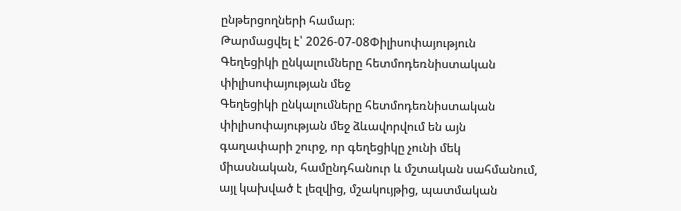ընթերցողների համար։
Թարմացվել է՝ 2026-07-08Փիլիսոփայություն
Գեղեցիկի ընկալումները հետմոդեռնիստական փիլիսոփայության մեջ
Գեղեցիկի ընկալումները հետմոդեռնիստական փիլիսոփայության մեջ ձևավորվում են այն գաղափարի շուրջ, որ գեղեցիկը չունի մեկ միասնական, համընդհանուր և մշտական սահմանում, այլ կախված է լեզվից, մշակույթից, պատմական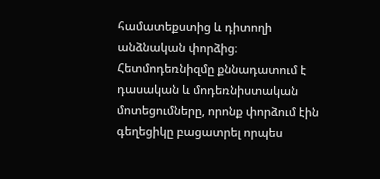համատեքստից և դիտողի անձնական փորձից։ Հետմոդեռնիզմը քննադատում է դասական և մոդեռնիստական մոտեցումները, որոնք փորձում էին գեղեցիկը բացատրել որպես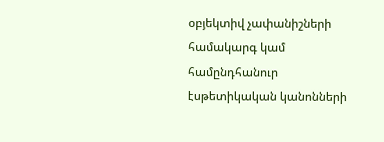օբյեկտիվ չափանիշների համակարգ կամ համընդհանուր էսթետիկական կանոնների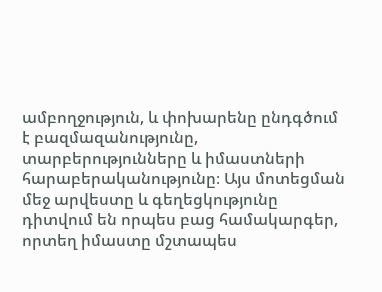ամբողջություն, և փոխարենը ընդգծում է բազմազանությունը, տարբերությունները և իմաստների հարաբերականությունը։ Այս մոտեցման մեջ արվեստը և գեղեցկությունը դիտվում են որպես բաց համակարգեր, որտեղ իմաստը մշտապես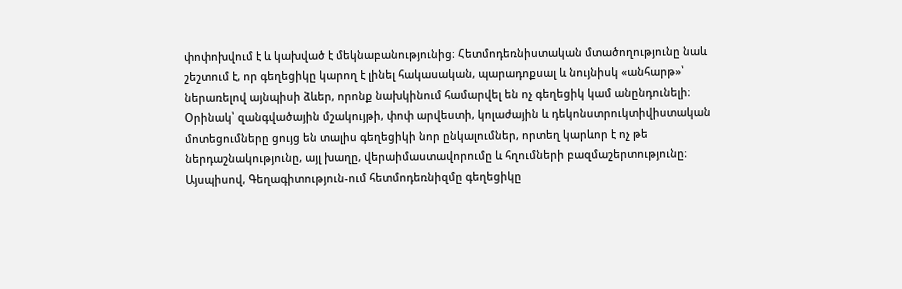փոփոխվում է և կախված է մեկնաբանությունից։ Հետմոդեռնիստական մտածողությունը նաև շեշտում է, որ գեղեցիկը կարող է լինել հակասական, պարադոքսալ և նույնիսկ «անհարթ»՝ ներառելով այնպիսի ձևեր, որոնք նախկինում համարվել են ոչ գեղեցիկ կամ անընդունելի։ Օրինակ՝ զանգվածային մշակույթի, փոփ արվեստի, կոլաժային և դեկոնստրուկտիվիստական մոտեցումները ցույց են տալիս գեղեցիկի նոր ընկալումներ, որտեղ կարևոր է ոչ թե ներդաշնակությունը, այլ խաղը, վերաիմաստավորումը և հղումների բազմաշերտությունը։ Այսպիսով, Գեղագիտություն-ում հետմոդեռնիզմը գեղեցիկը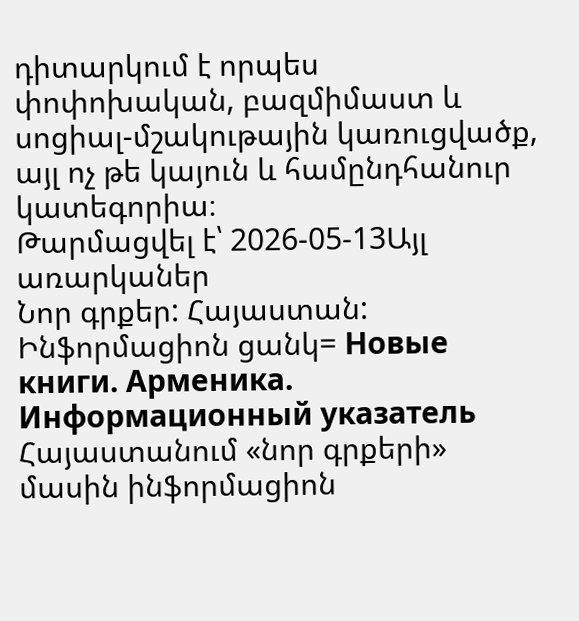դիտարկում է որպես փոփոխական, բազմիմաստ և սոցիալ-մշակութային կառուցվածք, այլ ոչ թե կայուն և համընդհանուր կատեգորիա։
Թարմացվել է՝ 2026-05-13Այլ առարկաներ
Նոր գրքեր: Հայաստան: Ինֆորմացիոն ցանկ= Новые книги. Арменика. Информационный указатель
Հայաստանում «նոր գրքերի» մասին ինֆորմացիոն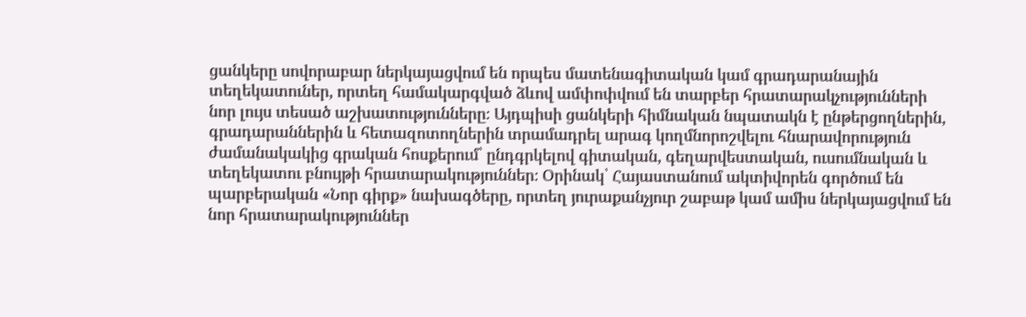ցանկերը սովորաբար ներկայացվում են որպես մատենագիտական կամ գրադարանային տեղեկատուներ, որտեղ համակարգված ձևով ամփոփվում են տարբեր հրատարակչությունների նոր լույս տեսած աշխատությունները։ Այդպիսի ցանկերի հիմնական նպատակն է ընթերցողներին, գրադարաններին և հետազոտողներին տրամադրել արագ կողմնորոշվելու հնարավորություն ժամանակակից գրական հոսքերում՝ ընդգրկելով գիտական, գեղարվեստական, ուսումնական և տեղեկատու բնույթի հրատարակություններ։ Օրինակ՝ Հայաստանում ակտիվորեն գործում են պարբերական «Նոր գիրք» նախագծերը, որտեղ յուրաքանչյուր շաբաթ կամ ամիս ներկայացվում են նոր հրատարակություններ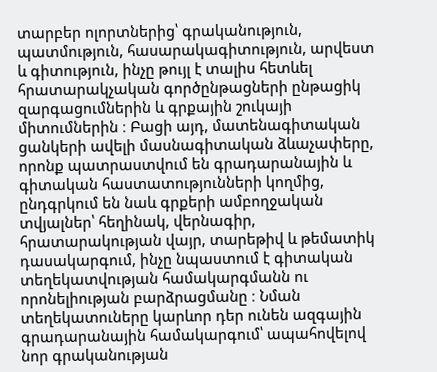տարբեր ոլորտներից՝ գրականություն, պատմություն, հասարակագիտություն, արվեստ և գիտություն, ինչը թույլ է տալիս հետևել հրատարակչական գործընթացների ընթացիկ զարգացումներին և գրքային շուկայի միտումներին ։ Բացի այդ, մատենագիտական ցանկերի ավելի մասնագիտական ձևաչափերը, որոնք պատրաստվում են գրադարանային և գիտական հաստատությունների կողմից, ընդգրկում են նաև գրքերի ամբողջական տվյալներ՝ հեղինակ, վերնագիր, հրատարակության վայր, տարեթիվ և թեմատիկ դասակարգում, ինչը նպաստում է գիտական տեղեկատվության համակարգմանն ու որոնելիության բարձրացմանը ։ Նման տեղեկատուները կարևոր դեր ունեն ազգային գրադարանային համակարգում՝ ապահովելով նոր գրականության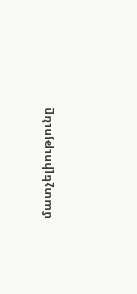մատչելիությունը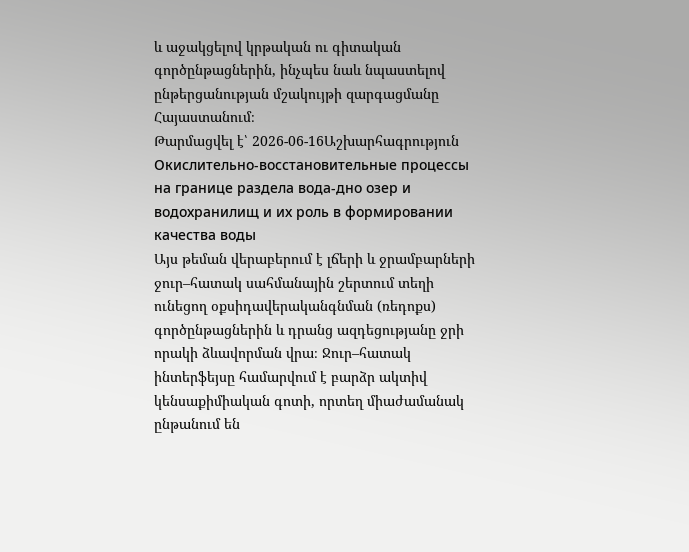և աջակցելով կրթական ու գիտական գործընթացներին, ինչպես նաև նպաստելով ընթերցանության մշակույթի զարգացմանը Հայաստանում։
Թարմացվել է՝ 2026-06-16Աշխարհագրություն
Окислительно-восстановительные процессы на границе раздела вода-дно озер и водохранилищ и их роль в формировании качества воды
Այս թեման վերաբերում է լճերի և ջրամբարների ջուր–հատակ սահմանային շերտում տեղի ունեցող օքսիդավերականգնման (ռեդոքս) գործընթացներին և դրանց ազդեցությանը ջրի որակի ձևավորման վրա։ Ջուր–հատակ ինտերֆեյսը համարվում է բարձր ակտիվ կենսաքիմիական գոտի, որտեղ միաժամանակ ընթանում են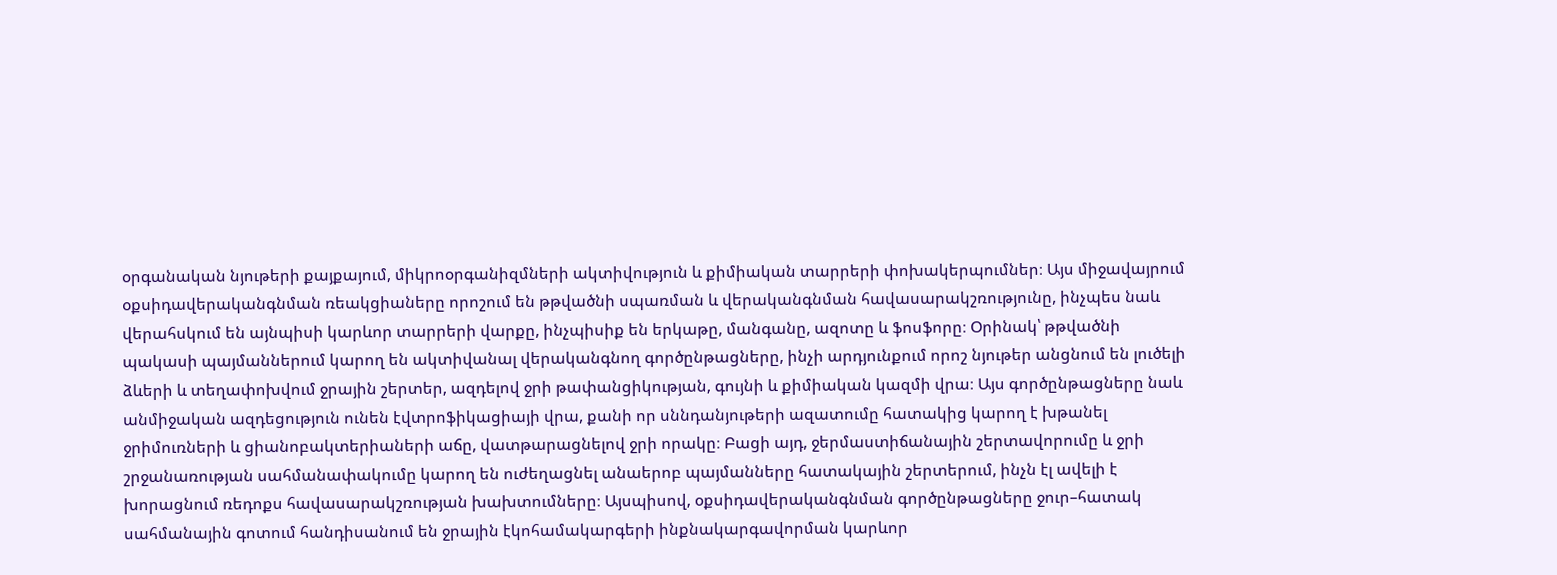օրգանական նյութերի քայքայում, միկրոօրգանիզմների ակտիվություն և քիմիական տարրերի փոխակերպումներ։ Այս միջավայրում օքսիդավերականգնման ռեակցիաները որոշում են թթվածնի սպառման և վերականգնման հավասարակշռությունը, ինչպես նաև վերահսկում են այնպիսի կարևոր տարրերի վարքը, ինչպիսիք են երկաթը, մանգանը, ազոտը և ֆոսֆորը։ Օրինակ՝ թթվածնի պակասի պայմաններում կարող են ակտիվանալ վերականգնող գործընթացները, ինչի արդյունքում որոշ նյութեր անցնում են լուծելի ձևերի և տեղափոխվում ջրային շերտեր, ազդելով ջրի թափանցիկության, գույնի և քիմիական կազմի վրա։ Այս գործընթացները նաև անմիջական ազդեցություն ունեն էվտրոֆիկացիայի վրա, քանի որ սննդանյութերի ազատումը հատակից կարող է խթանել ջրիմուռների և ցիանոբակտերիաների աճը, վատթարացնելով ջրի որակը։ Բացի այդ, ջերմաստիճանային շերտավորումը և ջրի շրջանառության սահմանափակումը կարող են ուժեղացնել անաերոբ պայմանները հատակային շերտերում, ինչն էլ ավելի է խորացնում ռեդոքս հավասարակշռության խախտումները։ Այսպիսով, օքսիդավերականգնման գործընթացները ջուր–հատակ սահմանային գոտում հանդիսանում են ջրային էկոհամակարգերի ինքնակարգավորման կարևոր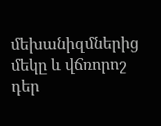մեխանիզմներից մեկը և վճռորոշ դեր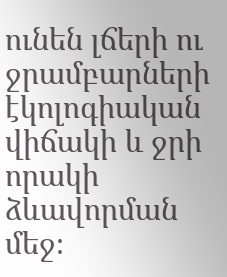ունեն լճերի ու ջրամբարների էկոլոգիական վիճակի և ջրի որակի ձևավորման մեջ։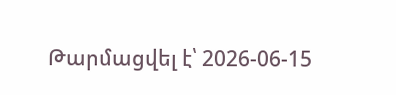Թարմացվել է՝ 2026-06-15